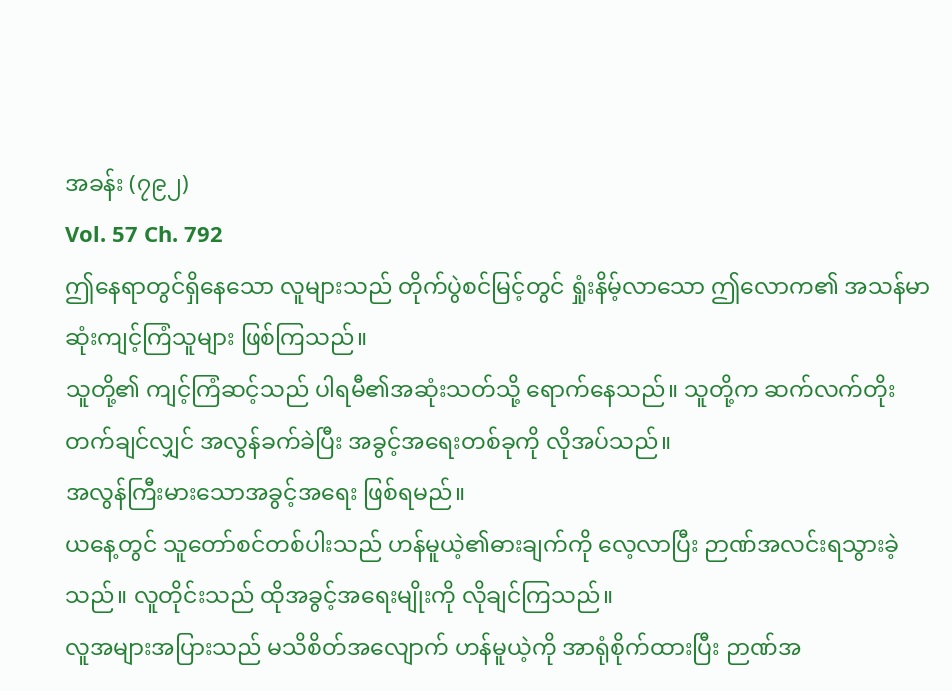အခန်း (၇၉၂)
Vol. 57 Ch. 792
ဤနေရာတွင်ရှိနေသော လူများသည် တိုက်ပွဲစင်မြင့်တွင် ရှုံးနိမ့်လာသော ဤလောက၏ အသန်မာဆုံးကျင့်ကြံသူများ ဖြစ်ကြသည်။
သူတို့၏ ကျင့်ကြံဆင့်သည် ပါရမီ၏အဆုံးသတ်သို့ ရောက်နေသည်။ သူတို့က ဆက်လက်တိုးတက်ချင်လျှင် အလွန်ခက်ခဲပြီး အခွင့်အရေးတစ်ခုကို လိုအပ်သည်။
အလွန်ကြီးမားသောအခွင့်အရေး ဖြစ်ရမည်။
ယနေ့တွင် သူတော်စင်တစ်ပါးသည် ဟန်မူယဲ့၏ဓားချက်ကို လေ့လာပြီး ဉာဏ်အလင်းရသွားခဲ့သည်။ လူတိုင်းသည် ထိုအခွင့်အရေးမျိုးကို လိုချင်ကြသည်။
လူအများအပြားသည် မသိစိတ်အလျောက် ဟန်မူယဲ့ကို အာရုံစိုက်ထားပြီး ဉာဏ်အ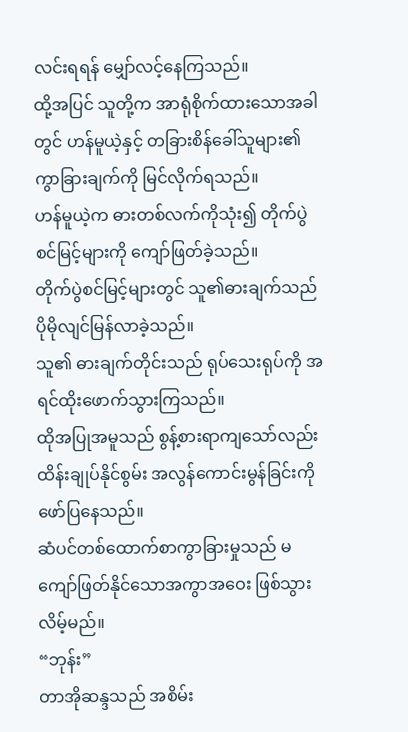လင်းရရန် မျှော်လင့်နေကြသည်။
ထို့အပြင် သူတို့က အာရုံစိုက်ထားသောအခါတွင် ဟန်မူယဲ့နှင့် တခြားစိန်ခေါ်သူများ၏ ကွာခြားချက်ကို မြင်လိုက်ရသည်။
ဟန်မူယဲ့က ဓားတစ်လက်ကိုသုံး၍ တိုက်ပွဲစင်မြင့်များကို ကျော်ဖြတ်ခဲ့သည်။
တိုက်ပွဲစင်မြင့်များတွင် သူ၏ဓားချက်သည် ပိုမိုလျင်မြန်လာခဲ့သည်။
သူ၏ ဓားချက်တိုင်းသည် ရုပ်သေးရုပ်ကို အရင်ထိုးဖောက်သွားကြသည်။
ထိုအပြုအမူသည် စွန့်စားရာကျသော်လည်း ထိန်းချုပ်နိုင်စွမ်း အလွန်ကောင်းမွန်ခြင်းကို ဖော်ပြနေသည်။
ဆံပင်တစ်ထောက်စာကွာခြားမှုသည် မကျော်ဖြတ်နိုင်သောအကွာအဝေး ဖြစ်သွားလိမ့်မည်။
“ဘုန်း”
တာအိုဆန္ဒသည် အစိမ်း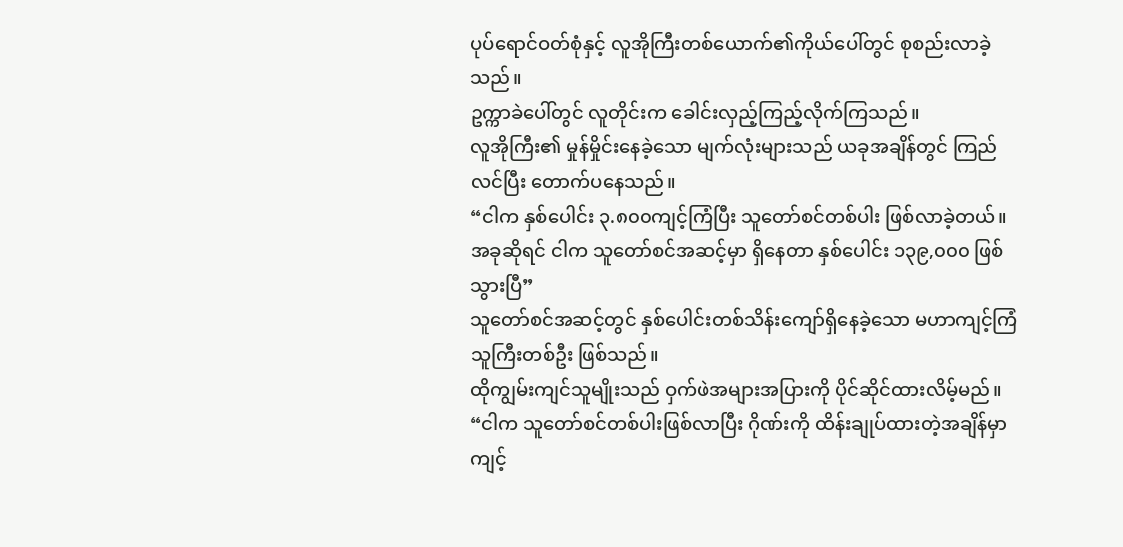ပုပ်ရောင်ဝတ်စုံနှင့် လူအိုကြီးတစ်ယောက်၏ကိုယ်ပေါ်တွင် စုစည်းလာခဲ့သည်။
ဥက္ကာခဲပေါ်တွင် လူတိုင်းက ခေါင်းလှည့်ကြည့်လိုက်ကြသည်။
လူအိုကြီး၏ မှုန်မှိုင်းနေခဲ့သော မျက်လုံးများသည် ယခုအချိန်တွင် ကြည်လင်ပြီး တောက်ပနေသည်။
“ငါက နှစ်ပေါင်း ၃.၈၀၀ကျင့်ကြံပြီး သူတော်စင်တစ်ပါး ဖြစ်လာခဲ့တယ်။ အခုဆိုရင် ငါက သူတော်စင်အဆင့်မှာ ရှိနေတာ နှစ်ပေါင်း ၁၃၉,၀၀၀ ဖြစ်သွားပြီ”
သူတော်စင်အဆင့်တွင် နှစ်ပေါင်းတစ်သိန်းကျော်ရှိနေခဲ့သော မဟာကျင့်ကြံသူကြီးတစ်ဦး ဖြစ်သည်။
ထိုကျွမ်းကျင်သူမျိုးသည် ဝှက်ဖဲအများအပြားကို ပိုင်ဆိုင်ထားလိမ့်မည်။
“ငါက သူတော်စင်တစ်ပါးဖြစ်လာပြီး ဂိုဏ်းကို ထိန်းချုပ်ထားတဲ့အချိန်မှာ ကျင့်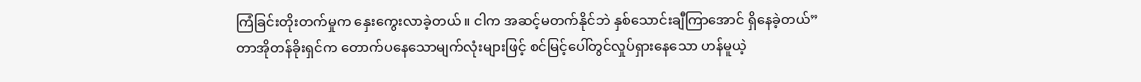ကြံခြင်းတိုးတက်မှုက နှေးကွေးလာခဲ့တယ်။ ငါက အဆင့်မတက်နိုင်ဘဲ နှစ်သောင်းချီကြာအောင် ရှိနေခဲ့တယ်”
တာအိုတန်ခိုးရှင်က တောက်ပနေသောမျက်လုံးများဖြင့် စင်မြင့်ပေါ်တွင်လှုပ်ရှားနေသော ဟန်မူယဲ့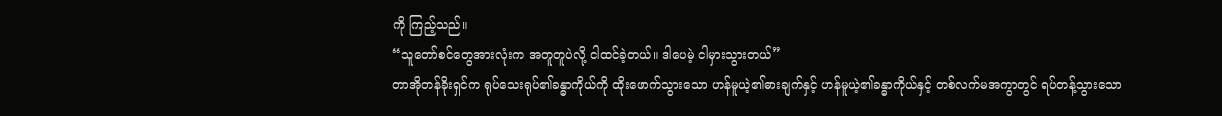ကို ကြည့်သည်။
“သူတော်စင်တွေအားလုံးက အတူတူပဲလို့ ငါထင်ခဲ့တယ်။ ဒါပေမဲ့ ငါမှားသွားတယ်”
တာအိုတန်ခိုးရှင်က ရုပ်သေးရုပ်၏ခန္ဓာကိုယ်ကို ထိုးဖောက်သွားသော ဟန်မူယဲ့၏ဓားချက်နှင့် ဟန်မူယဲ့၏ခန္ဓာကိုယ်နှင့် တစ်လက်မအကွာတွင် ရပ်တန့်သွားသော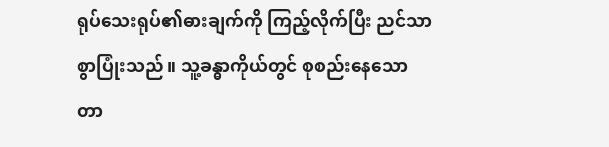ရုပ်သေးရုပ်၏ဓားချက်ကို ကြည့်လိုက်ပြီး ညင်သာစွာပြုံးသည်။ သူ့ခန္ဓာကိုယ်တွင် စုစည်းနေသော တာ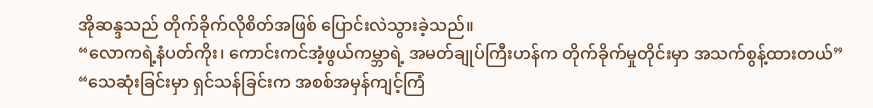အိုဆန္ဒသည် တိုက်ခိုက်လိုစိတ်အဖြစ် ပြောင်းလဲသွားခဲ့သည်။
“လောကရဲ့နံပတ်ကိုး၊ ကောင်းကင်အံ့ဖွယ်ကမ္ဘာရဲ့ အမတ်ချုပ်ကြီးဟန်က တိုက်ခိုက်မှုတိုင်းမှာ အသက်စွန့်ထားတယ်”
“သေဆုံးခြင်းမှာ ရှင်သန်ခြင်းက အစစ်အမှန်ကျင့်ကြံ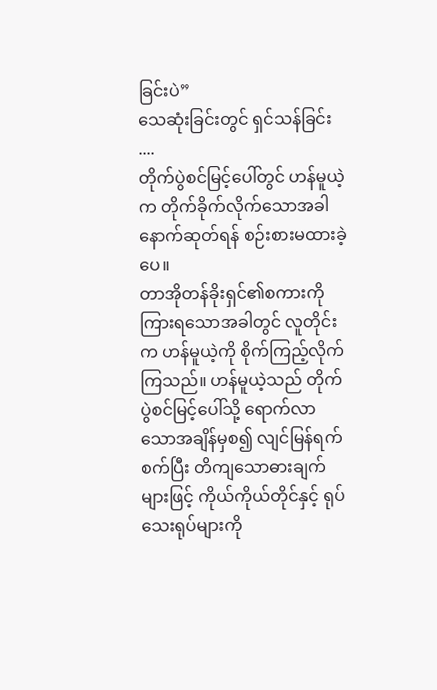ခြင်းပဲ”
သေဆုံးခြင်းတွင် ရှင်သန်ခြင်း ....
တိုက်ပွဲစင်မြင့်ပေါ်တွင် ဟန်မူယဲ့က တိုက်ခိုက်လိုက်သောအခါ နောက်ဆုတ်ရန် စဉ်းစားမထားခဲ့ပေ။
တာအိုတန်ခိုးရှင်၏စကားကို ကြားရသောအခါတွင် လူတိုင်းက ဟန်မူယဲ့ကို စိုက်ကြည့်လိုက်ကြသည်။ ဟန်မူယဲ့သည် တိုက်ပွဲစင်မြင့်ပေါ်သို့ ရောက်လာသောအချိန်မှစ၍ လျင်မြန်ရက်စက်ပြီး တိကျသောဓားချက်များဖြင့် ကိုယ်ကိုယ်တိုင်နှင့် ရုပ်သေးရုပ်များကို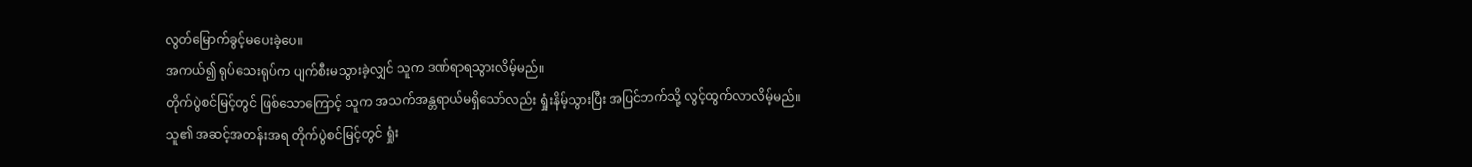လွတ်မြောက်ခွင့်မပေးခဲ့ပေ။
အကယ်၍ ရုပ်သေးရုပ်က ပျက်စီးမသွားခဲ့လျှင် သူက ဒဏ်ရာရသွားလိမ့်မည်။
တိုက်ပွဲစင်မြင့်တွင် ဖြစ်သောကြောင့် သူက အသက်အန္တရာယ်မရှိသော်လည်း ရှုံးနိမ့်သွားပြီး အပြင်ဘက်သို့ လွင့်ထွက်လာလိမ့်မည်။
သူ၏ အဆင့်အတန်းအရ တိုက်ပွဲစင်မြင့်တွင် ရှုံး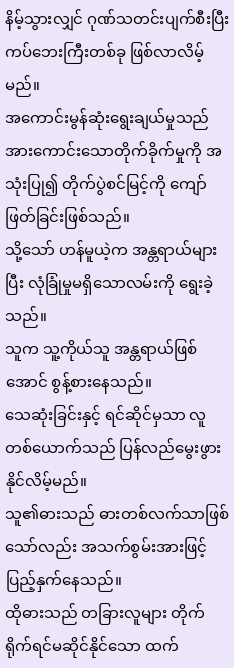နိမ့်သွားလျှင် ဂုဏ်သတင်းပျက်စီးပြီး ကပ်ဘေးကြီးတစ်ခု ဖြစ်လာလိမ့်မည်။
အကောင်းမွန်ဆုံးရွေးချယ်မှုသည် အားကောင်းသောတိုက်ခိုက်မှုကို အသုံးပြု၍ တိုက်ပွဲစင်မြင့်ကို ကျော်ဖြတ်ခြင်းဖြစ်သည်။
သို့သော် ဟန်မူယဲ့က အန္တရာယ်များပြီး လုံခြုံမှုမရှိသောလမ်းကို ရွေးခဲ့သည်။
သူက သူ့ကိုယ်သူ အန္တရာယ်ဖြစ်အောင် စွန့်စားနေသည်။
သေဆုံးခြင်းနှင့် ရင်ဆိုင်မှသာ လူတစ်ယောက်သည် ပြန်လည်မွေးဖွားနိုင်လိမ့်မည်။
သူ၏ဓားသည် ဓားတစ်လက်သာဖြစ်သော်လည်း အသက်စွမ်းအားဖြင့် ပြည့်နှက်နေသည်။
ထိုဓားသည် တခြားလူများ တိုက်ရိုက်ရင်မဆိုင်နိုင်သော ထက်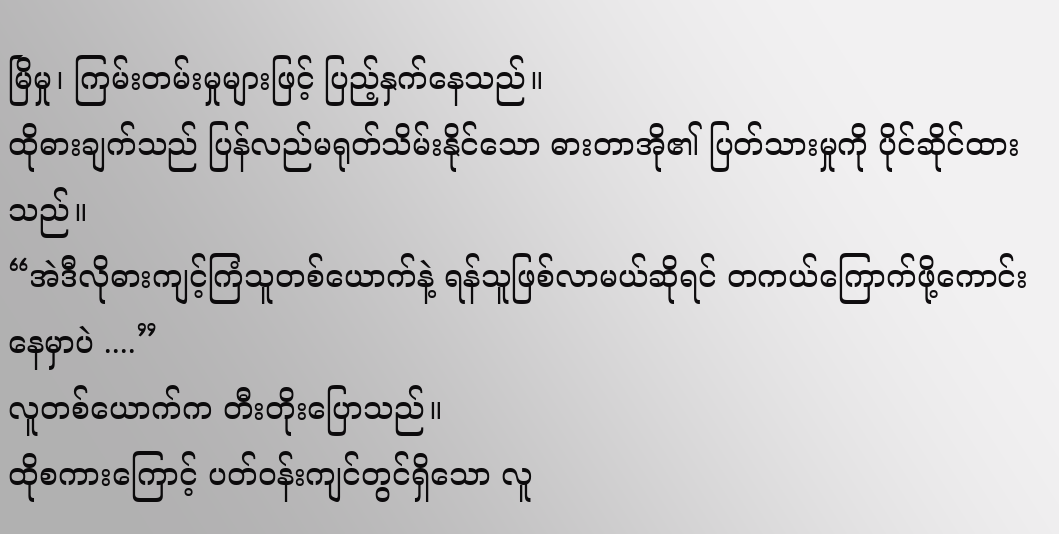မြိမှု၊ ကြမ်းတမ်းမှုများဖြင့် ပြည့်နှက်နေသည်။
ထိုဓားချက်သည် ပြန်လည်မရုတ်သိမ်းနိုင်သော ဓားတာအို၏ ပြတ်သားမှုကို ပိုင်ဆိုင်ထားသည်။
“အဲဒီလိုဓားကျင့်ကြံသူတစ်ယောက်နဲ့ ရန်သူဖြစ်လာမယ်ဆိုရင် တကယ်ကြောက်ဖို့ကောင်းနေမှာပဲ ....”
လူတစ်ယောက်က တီးတိုးပြောသည်။
ထိုစကားကြောင့် ပတ်ဝန်းကျင်တွင်ရှိသော လူ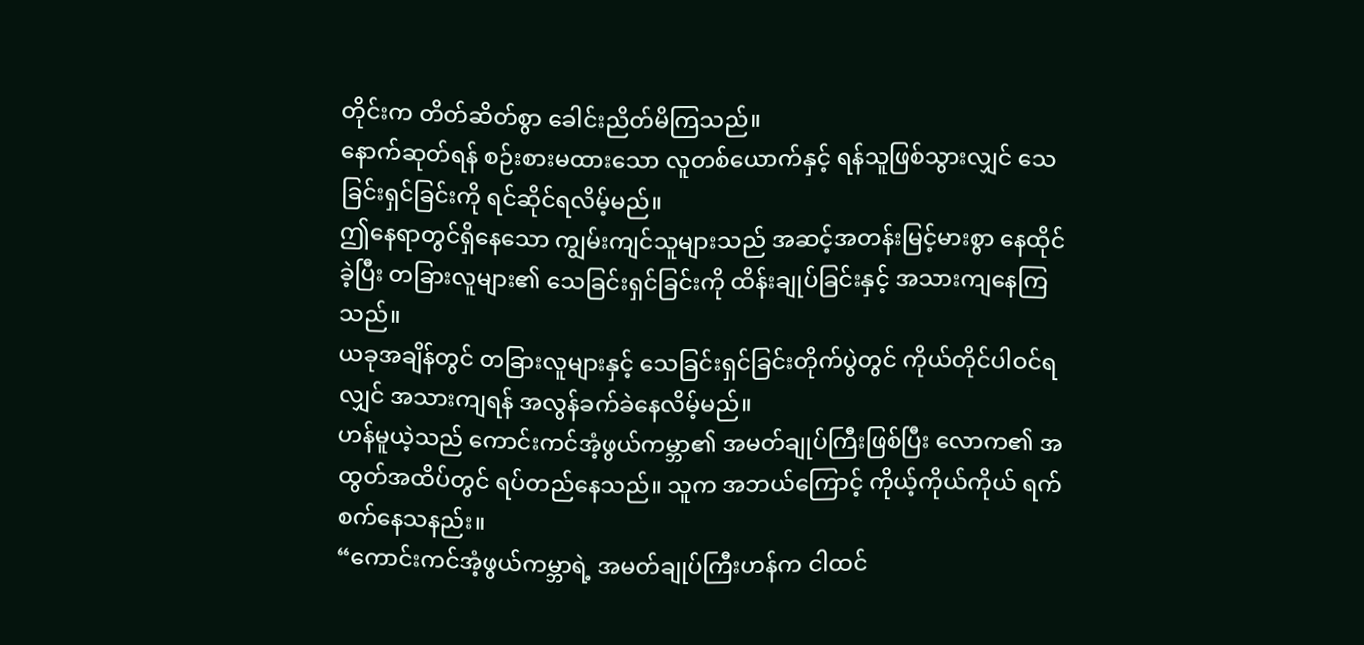တိုင်းက တိတ်ဆိတ်စွာ ခေါင်းညိတ်မိကြသည်။
နောက်ဆုတ်ရန် စဉ်းစားမထားသော လူတစ်ယောက်နှင့် ရန်သူဖြစ်သွားလျှင် သေခြင်းရှင်ခြင်းကို ရင်ဆိုင်ရလိမ့်မည်။
ဤနေရာတွင်ရှိနေသော ကျွမ်းကျင်သူများသည် အဆင့်အတန်းမြင့်မားစွာ နေထိုင်ခဲ့ပြီး တခြားလူများ၏ သေခြင်းရှင်ခြင်းကို ထိန်းချုပ်ခြင်းနှင့် အသားကျနေကြသည်။
ယခုအချိန်တွင် တခြားလူများနှင့် သေခြင်းရှင်ခြင်းတိုက်ပွဲတွင် ကိုယ်တိုင်ပါဝင်ရလျှင် အသားကျရန် အလွန်ခက်ခဲနေလိမ့်မည်။
ဟန်မူယဲ့သည် ကောင်းကင်အံ့ဖွယ်ကမ္ဘာ၏ အမတ်ချုပ်ကြီးဖြစ်ပြီး လောက၏ အထွတ်အထိပ်တွင် ရပ်တည်နေသည်။ သူက အဘယ်ကြောင့် ကိုယ့်ကိုယ်ကိုယ် ရက်စက်နေသနည်း။
“ကောင်းကင်အံ့ဖွယ်ကမ္ဘာရဲ့ အမတ်ချုပ်ကြီးဟန်က ငါထင်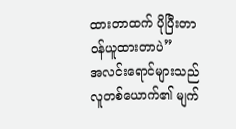ထားတာထက် ပိုပြီးတာဝန်ယူထားတာပဲ”
အလင်းရောင်များသည် လူတစ်ယောက်၏ မျက်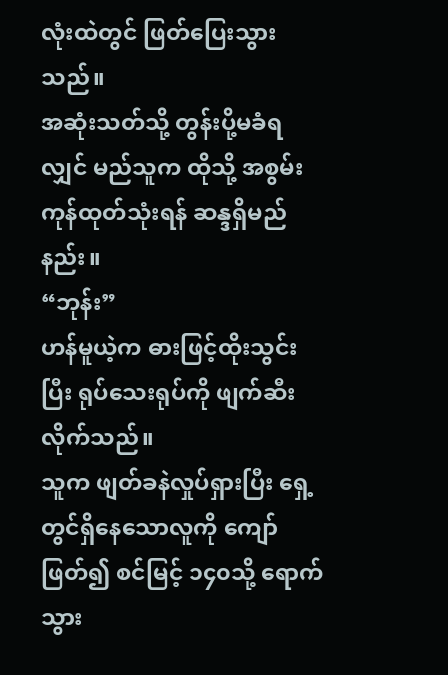လုံးထဲတွင် ဖြတ်ပြေးသွားသည်။
အဆုံးသတ်သို့ တွန်းပို့မခံရလျှင် မည်သူက ထိုသို့ အစွမ်းကုန်ထုတ်သုံးရန် ဆန္ဒရှိမည်နည်း။
“ဘုန်း”
ဟန်မူယဲ့က ဓားဖြင့်ထိုးသွင်းပြီး ရုပ်သေးရုပ်ကို ဖျက်ဆီးလိုက်သည်။
သူက ဖျတ်ခနဲလှုပ်ရှားပြီး ရှေ့တွင်ရှိနေသောလူကို ကျော်ဖြတ်၍ စင်မြင့် ၁၄၀သို့ ရောက်သွား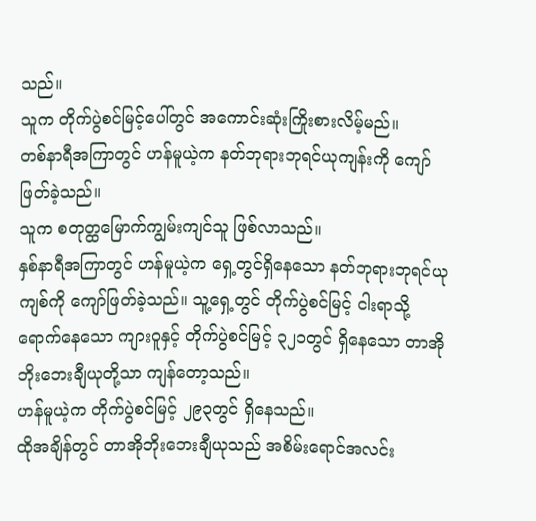သည်။
သူက တိုက်ပွဲစင်မြင့်ပေါ်တွင် အကောင်းဆုံးကြိုးစားလိမ့်မည်။
တစ်နာရီအကြာတွင် ဟန်မူယဲ့က နတ်ဘုရားဘုရင်ယုကျန်းကို ကျော်ဖြတ်ခဲ့သည်။
သူက စတုတ္ထမြောက်ကျွမ်းကျင်သူ ဖြစ်လာသည်။
နှစ်နာရီအကြာတွင် ဟန်မူယဲ့က ရှေ့တွင်ရှိနေသော နတ်ဘုရားဘုရင်ယုကျစ်ကို ကျော်ဖြတ်ခဲ့သည်။ သူ့ရှေ့တွင် တိုက်ပွဲစင်မြင့် ငါးရာသို့ ရောက်နေသော ကျားဝူနှင့် တိုက်ပွဲစင်မြင့် ၃၂၁တွင် ရှိနေသော တာအိုဘိုးဘေးချီယုတို့သာ ကျန်တော့သည်။
ဟန်မူယဲ့က တိုက်ပွဲစင်မြင့် ၂၉၃တွင် ရှိနေသည်။
ထိုအချိန်တွင် တာအိုဘိုးဘေးချီယုသည် အစိမ်းရောင်အလင်း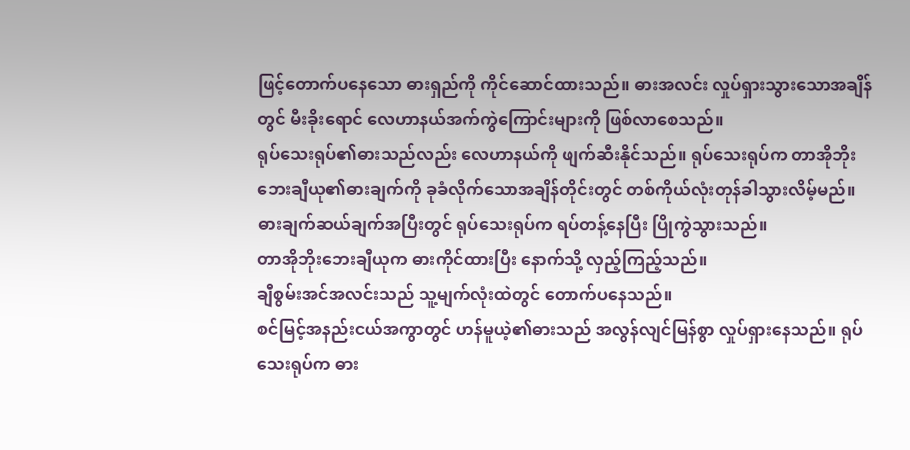ဖြင့်တောက်ပနေသော ဓားရှည်ကို ကိုင်ဆောင်ထားသည်။ ဓားအလင်း လှုပ်ရှားသွားသောအချိန်တွင် မီးခိုးရောင် လေဟာနယ်အက်ကွဲကြောင်းများကို ဖြစ်လာစေသည်။
ရုပ်သေးရုပ်၏ဓားသည်လည်း လေဟာနယ်ကို ဖျက်ဆီးနိုင်သည်။ ရုပ်သေးရုပ်က တာအိုဘိုးဘေးချီယု၏ဓားချက်ကို ခုခံလိုက်သောအချိန်တိုင်းတွင် တစ်ကိုယ်လုံးတုန်ခါသွားလိမ့်မည်။
ဓားချက်ဆယ်ချက်အပြီးတွင် ရုပ်သေးရုပ်က ရပ်တန့်နေပြီး ပြိုကွဲသွားသည်။
တာအိုဘိုးဘေးချီယုက ဓားကိုင်ထားပြီး နောက်သို့ လှည့်ကြည့်သည်။
ချီစွမ်းအင်အလင်းသည် သူ့မျက်လုံးထဲတွင် တောက်ပနေသည်။
စင်မြင့်အနည်းငယ်အကွာတွင် ဟန်မူယဲ့၏ဓားသည် အလွန်လျင်မြန်စွာ လှုပ်ရှားနေသည်။ ရုပ်သေးရုပ်က ဓား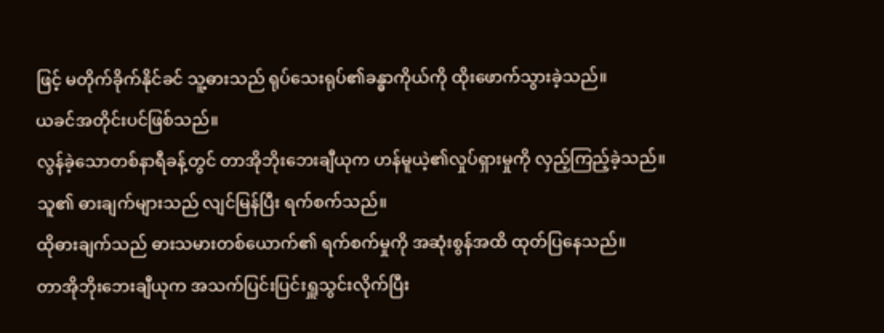ဖြင့် မတိုက်ခိုက်နိုင်ခင် သူ့ဓားသည် ရုပ်သေးရုပ်၏ခန္ဓာကိုယ်ကို ထိုးဖောက်သွားခဲ့သည်။
ယခင်အတိုင်းပင်ဖြစ်သည်။
လွန်ခဲ့သောတစ်နာရီခန့်တွင် တာအိုဘိုးဘေးချီယုက ဟန်မူယဲ့၏လှုပ်ရှားမှုကို လှည့်ကြည့်ခဲ့သည်။
သူ၏ ဓားချက်များသည် လျင်မြန်ပြီး ရက်စက်သည်။
ထိုဓားချက်သည် ဓားသမားတစ်ယောက်၏ ရက်စက်မှုကို အဆုံးစွန်အထိ ထုတ်ပြနေသည်။
တာအိုဘိုးဘေးချီယုက အသက်ပြင်းပြင်းရှူသွင်းလိုက်ပြီး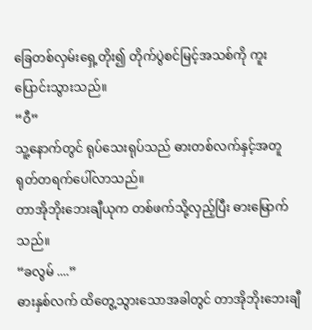ခြေတစ်လှမ်းရှေ့တိုး၍ တိုက်ပွဲစင်မြင့်အသစ်ကို ကူးပြောင်းသွားသည်။
“ဝီ”
သူ့နောက်တွင် ရုပ်သေးရုပ်သည် ဓားတစ်လက်နှင့်အတူ ရုတ်တရက်ပေါ်လာသည်။
တာအိုဘိုးဘေးချီယုက တစ်ဖက်သို့လှည့်ပြီး ဓားမြောက်သည်။
“ခလွမ် ....”
ဓားနှစ်လက် ထိတွေ့သွားသောအခါတွင် တာအိုဘိုးဘေးချီ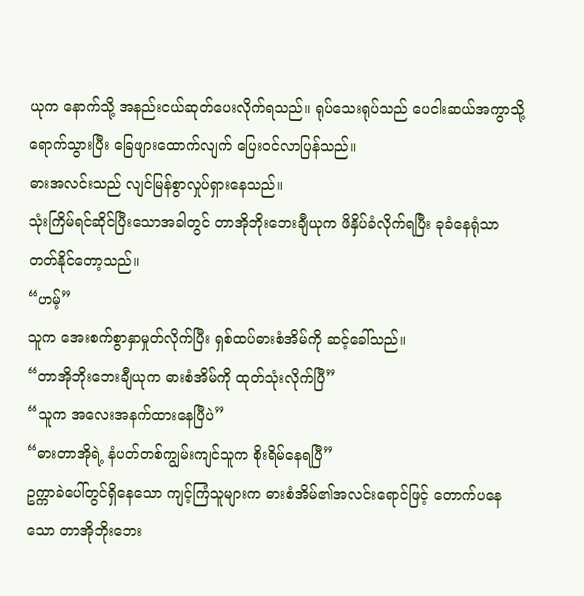ယုက နောက်သို့ အနည်းငယ်ဆုတ်ပေးလိုက်ရသည်။ ရုပ်သေးရုပ်သည် ပေငါးဆယ်အကွာသို့ ရောက်သွားပြီး ခြေဖျားထောက်လျက် ပြေးဝင်လာပြန်သည်။
ဓားအလင်းသည် လျင်မြန်စွာလှုပ်ရှားနေသည်။
သုံးကြိမ်ရင်ဆိုင်ပြီးသောအခါတွင် တာအိုဘိုးဘေးချီယုက ဖိနှိပ်ခံလိုက်ရပြီး ခုခံနေရုံသာ တတ်နိုင်တော့သည်။
“ဟမ့်”
သူက အေးစက်စွာနှာမှုတ်လိုက်ပြီး ရှစ်ထပ်ဓားစံအိမ်ကို ဆင့်ခေါ်သည်။
“တာအိုဘိုးဘေးချီယုက ဓားစံအိမ်ကို ထုတ်သုံးလိုက်ပြီ”
“သူက အလေးအနက်ထားနေပြီပဲ”
“ဓားတာအိုရဲ့ နံပတ်တစ်ကျွမ်းကျင်သူက စိုးရိမ်နေရပြီ”
ဥက္ကာခဲပေါ်တွင်ရှိနေသော ကျင့်ကြံသူများက ဓားစံအိမ်၏အလင်းရောင်ဖြင့် တောက်ပနေသော တာအိုဘိုးဘေး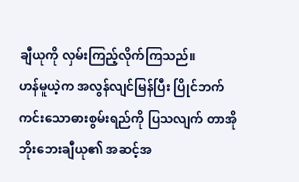ချီယုကို လှမ်းကြည့်လိုက်ကြသည်။
ဟန်မူယဲ့က အလွန်လျင်မြန်ပြီး ပြိုင်ဘက်ကင်းသောဓားစွမ်းရည်ကို ပြသလျက် တာအိုဘိုးဘေးချီယု၏ အဆင့်အ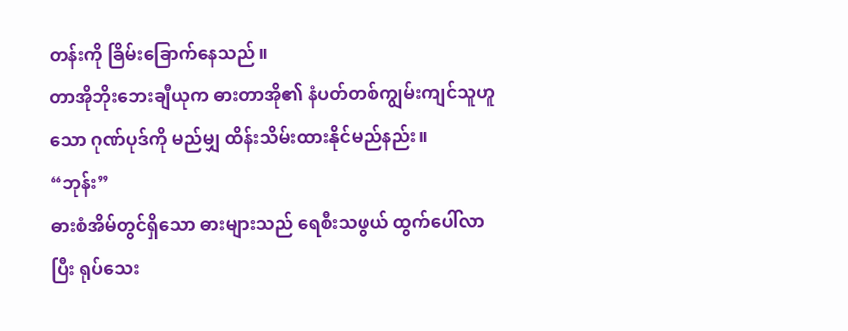တန်းကို ခြိမ်းခြောက်နေသည်။
တာအိုဘိုးဘေးချီယုက ဓားတာအို၏ နံပတ်တစ်ကျွမ်းကျင်သူဟူသော ဂုဏ်ပုဒ်ကို မည်မျှ ထိန်းသိမ်းထားနိုင်မည်နည်း။
“ဘုန်း”
ဓားစံအိမ်တွင်ရှိသော ဓားများသည် ရေစီးသဖွယ် ထွက်ပေါ်လာပြီး ရုပ်သေး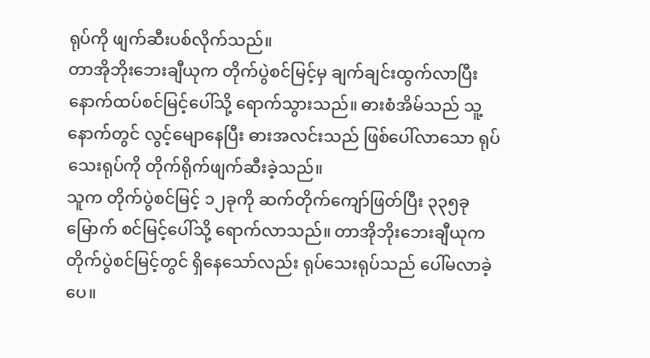ရုပ်ကို ဖျက်ဆီးပစ်လိုက်သည်။
တာအိုဘိုးဘေးချီယုက တိုက်ပွဲစင်မြင့်မှ ချက်ချင်းထွက်လာပြီး နောက်ထပ်စင်မြင့်ပေါ်သို့ ရောက်သွားသည်။ ဓားစံအိမ်သည် သူ့နောက်တွင် လွင့်မျောနေပြီး ဓားအလင်းသည် ဖြစ်ပေါ်လာသော ရုပ်သေးရုပ်ကို တိုက်ရိုက်ဖျက်ဆီးခဲ့သည်။
သူက တိုက်ပွဲစင်မြင့် ၁၂ခုကို ဆက်တိုက်ကျော်ဖြတ်ပြီး ၃၃၅ခုမြောက် စင်မြင့်ပေါ်သို့ ရောက်လာသည်။ တာအိုဘိုးဘေးချီယုက တိုက်ပွဲစင်မြင့်တွင် ရှိနေသော်လည်း ရုပ်သေးရုပ်သည် ပေါ်မလာခဲ့ပေ။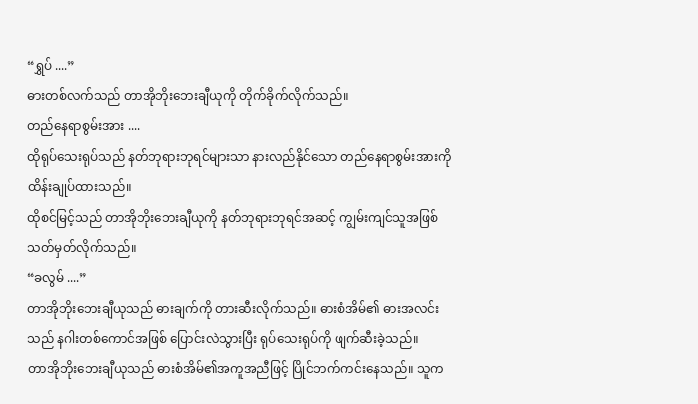“ရွှပ် ....”
ဓားတစ်လက်သည် တာအိုဘိုးဘေးချီယုကို တိုက်ခိုက်လိုက်သည်။
တည်နေရာစွမ်းအား ....
ထိုရုပ်သေးရုပ်သည် နတ်ဘုရားဘုရင်များသာ နားလည်နိုင်သော တည်နေရာစွမ်းအားကို ထိန်းချုပ်ထားသည်။
ထိုစင်မြင့်သည် တာအိုဘိုးဘေးချီယုကို နတ်ဘုရားဘုရင်အဆင့် ကျွမ်းကျင်သူအဖြစ် သတ်မှတ်လိုက်သည်။
“ခလွမ် ....”
တာအိုဘိုးဘေးချီယုသည် ဓားချက်ကို တားဆီးလိုက်သည်။ ဓားစံအိမ်၏ ဓားအလင်းသည် နဂါးတစ်ကောင်အဖြစ် ပြောင်းလဲသွားပြီး ရုပ်သေးရုပ်ကို ဖျက်ဆီးခဲ့သည်။
တာအိုဘိုးဘေးချီယုသည် ဓားစံအိမ်၏အကူအညီဖြင့် ပြိုင်ဘက်ကင်းနေသည်။ သူက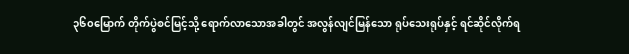၃၆၀မြောက် တိုက်ပွဲစင်မြင့်သို့ ရောက်လာသောအခါတွင် အလွန်လျင်မြန်သော ရုပ်သေးရုပ်နှင့် ရင်ဆိုင်လိုက်ရ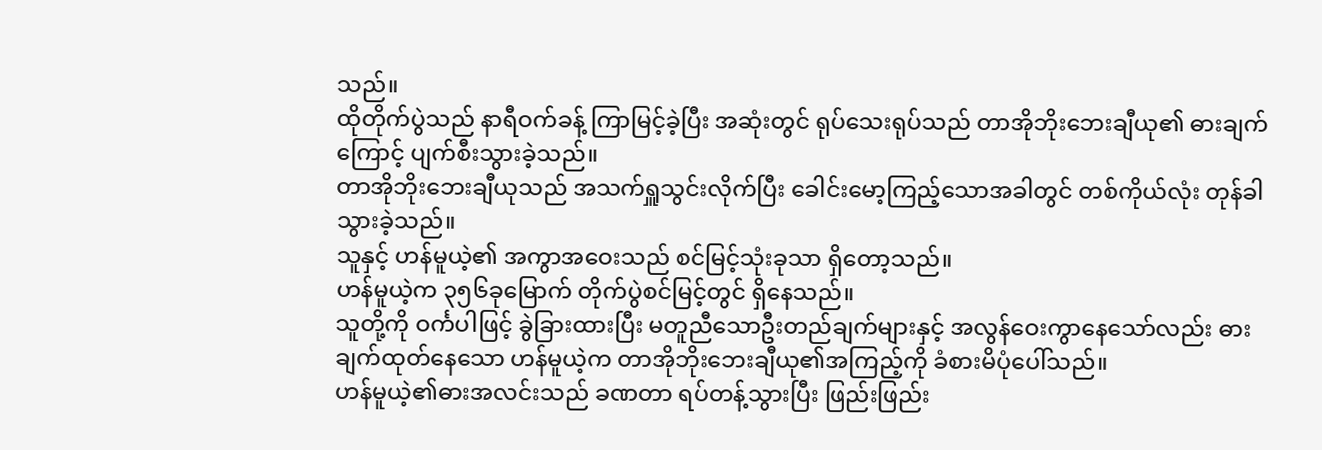သည်။
ထိုတိုက်ပွဲသည် နာရီဝက်ခန့် ကြာမြင့်ခဲ့ပြီး အဆုံးတွင် ရုပ်သေးရုပ်သည် တာအိုဘိုးဘေးချီယု၏ ဓားချက်ကြောင့် ပျက်စီးသွားခဲ့သည်။
တာအိုဘိုးဘေးချီယုသည် အသက်ရှူသွင်းလိုက်ပြီး ခေါင်းမော့ကြည့်သောအခါတွင် တစ်ကိုယ်လုံး တုန်ခါသွားခဲ့သည်။
သူနှင့် ဟန်မူယဲ့၏ အကွာအဝေးသည် စင်မြင့်သုံးခုသာ ရှိတော့သည်။
ဟန်မူယဲ့က ၃၅၆ခုမြောက် တိုက်ပွဲစင်မြင့်တွင် ရှိနေသည်။
သူတို့ကို ဝင်္ကပါဖြင့် ခွဲခြားထားပြီး မတူညီသောဦးတည်ချက်များနှင့် အလွန်ဝေးကွာနေသော်လည်း ဓားချက်ထုတ်နေသော ဟန်မူယဲ့က တာအိုဘိုးဘေးချီယု၏အကြည့်ကို ခံစားမိပုံပေါ်သည်။
ဟန်မူယဲ့၏ဓားအလင်းသည် ခဏတာ ရပ်တန့်သွားပြီး ဖြည်းဖြည်း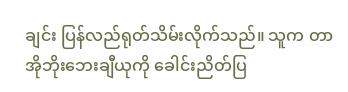ချင်း ပြန်လည်ရုတ်သိမ်းလိုက်သည်။ သူက တာအိုဘိုးဘေးချီယုကို ခေါင်းညိတ်ပြ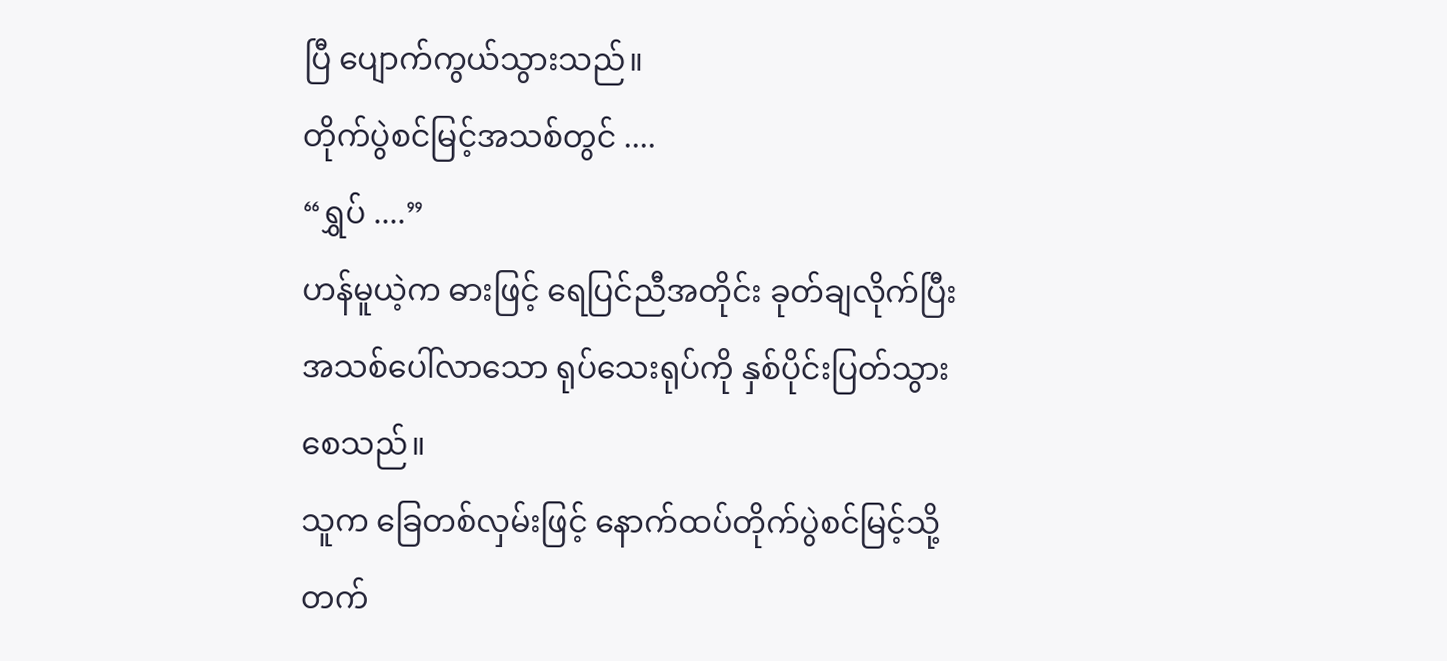ပြီ ပျောက်ကွယ်သွားသည်။
တိုက်ပွဲစင်မြင့်အသစ်တွင် ....
“ရွှပ် ....”
ဟန်မူယဲ့က ဓားဖြင့် ရေပြင်ညီအတိုင်း ခုတ်ချလိုက်ပြီး အသစ်ပေါ်လာသော ရုပ်သေးရုပ်ကို နှစ်ပိုင်းပြတ်သွားစေသည်။
သူက ခြေတစ်လှမ်းဖြင့် နောက်ထပ်တိုက်ပွဲစင်မြင့်သို့ တက်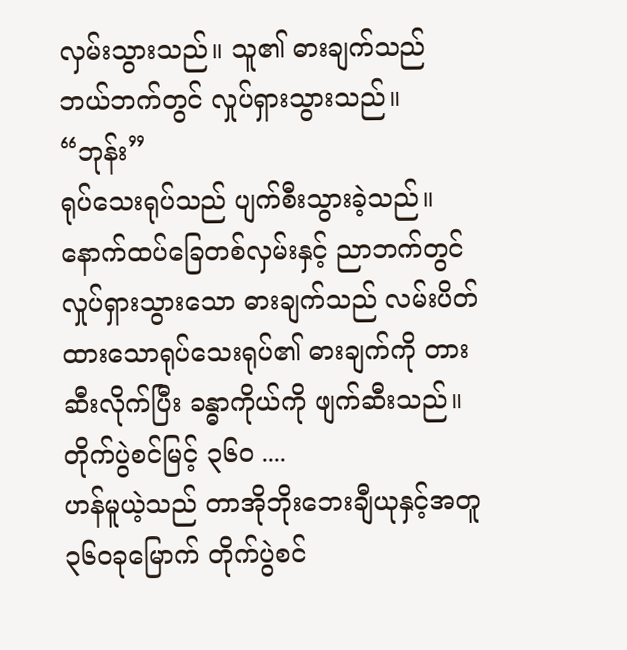လှမ်းသွားသည်။ သူ၏ ဓားချက်သည် ဘယ်ဘက်တွင် လှုပ်ရှားသွားသည်။
“ဘုန်း”
ရုပ်သေးရုပ်သည် ပျက်စီးသွားခဲ့သည်။
နောက်ထပ်ခြေတစ်လှမ်းနှင့် ညာဘက်တွင်လှုပ်ရှားသွားသော ဓားချက်သည် လမ်းပိတ်ထားသောရုပ်သေးရုပ်၏ ဓားချက်ကို တားဆီးလိုက်ပြီး ခန္ဓာကိုယ်ကို ဖျက်ဆီးသည်။
တိုက်ပွဲစင်မြင့် ၃၆၀ ....
ဟန်မူယဲ့သည် တာအိုဘိုးဘေးချီယုနှင့်အတူ ၃၆၀ခုမြောက် တိုက်ပွဲစင်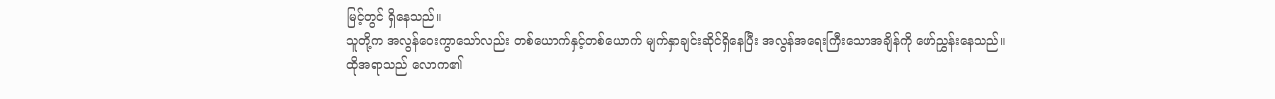မြင့်တွင် ရှိနေသည်။
သူတို့က အလွန်ဝေးကွာသော်လည်း တစ်ယောက်နှင့်တစ်ယောက် မျက်နှာချင်းဆိုင်ရှိနေပြီး အလွန်အရေးကြီးသောအချိန်ကို ဖော်ညွှန်းနေသည်။
ထိုအရာသည် လောက၏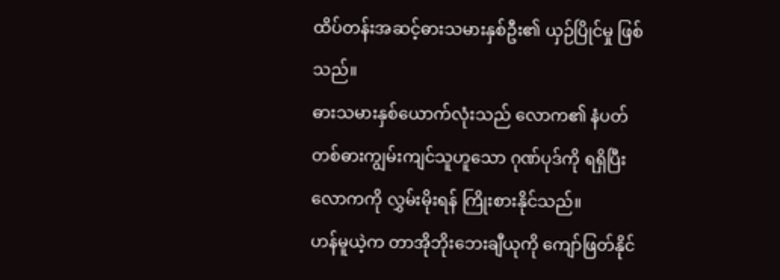ထိပ်တန်းအဆင့်ဓားသမားနှစ်ဦး၏ ယှဉ်ပြိုင်မှု ဖြစ်သည်။
ဓားသမားနှစ်ယောက်လုံးသည် လောက၏ နံပတ်တစ်ဓားကျွမ်းကျင်သူဟူသော ဂုဏ်ပုဒ်ကို ရရှိပြီး လောကကို လွှမ်းမိုးရန် ကြိုးစားနိုင်သည်။
ဟန်မူယဲ့က တာအိုဘိုးဘေးချီယုကို ကျော်ဖြတ်နိုင်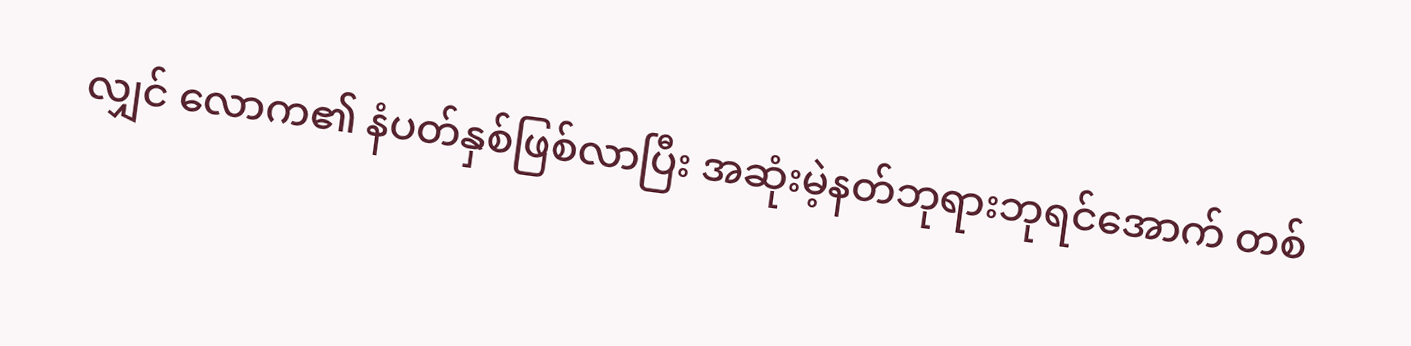လျှင် လောက၏ နံပတ်နှစ်ဖြစ်လာပြီး အဆုံးမဲ့နတ်ဘုရားဘုရင်အောက် တစ်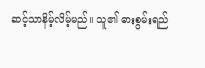ဆင့်သာနိမ့်လိမ့်မည်။ သူ၏ ဓားစွမ်းရည်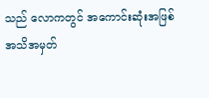သည် လောကတွင် အကောင်းဆုံးအဖြစ် အသိအမှတ်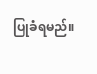ပြုခံရမည်။